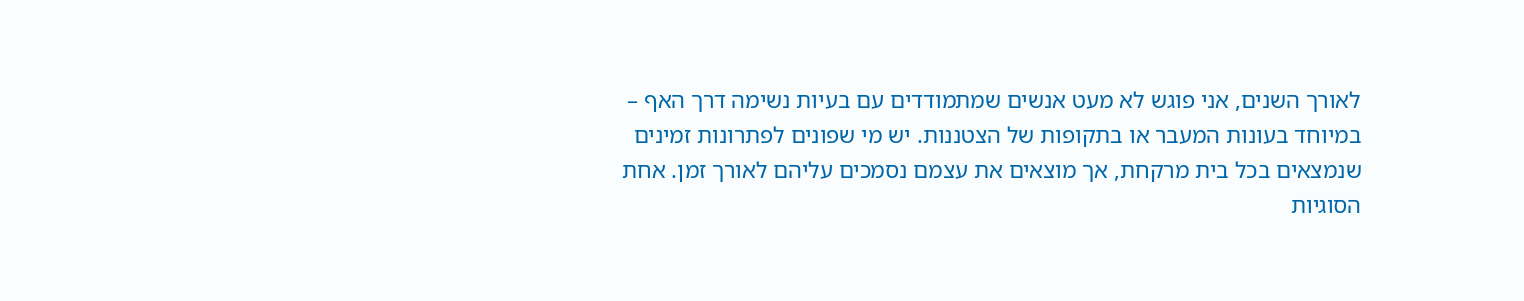לאורך השנים, אני פוגש לא מעט אנשים שמתמודדים עם בעיות נשימה דרך האף – במיוחד בעונות המעבר או בתקופות של הצטננות. יש מי שפונים לפתרונות זמינים שנמצאים בכל בית מרקחת, אך מוצאים את עצמם נסמכים עליהם לאורך זמן. אחת הסוגיות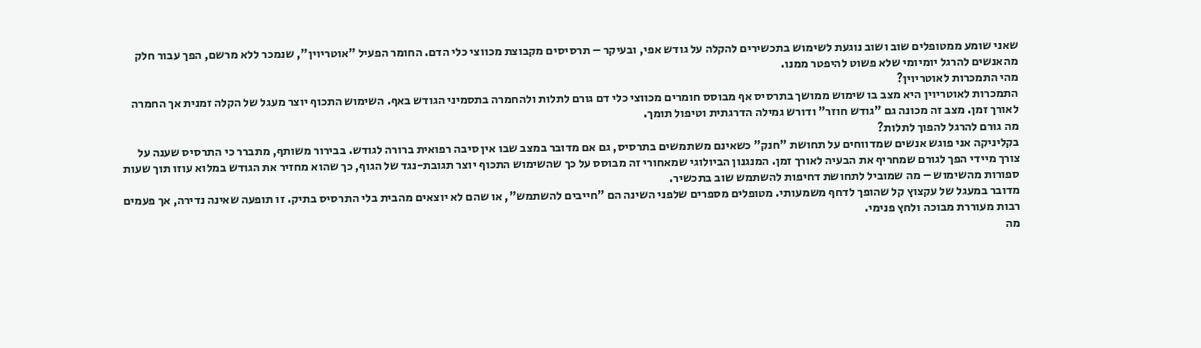שאני שומע ממטופלים שוב ושוב נוגעת לשימוש בתכשירים להקלה על גודש אפי, ובעיקר – תרסיסים מקבוצת מכווצי כלי הדם. החומר הפעיל "אוטריוין", שנמכר ללא מרשם, הפך עבור חלק מהאנשים להרגל יומיומי שלא פשוט להיפטר ממנו.
מהי התמכרות לאוטריוין?
התמכרות לאוטריוין היא מצב בו שימוש ממושך בתרסיס אף מבוסס חומרים מכווצי כלי דם גורם לתלות ולהחמרה בתסמיני הגודש באף. השימוש התכוף יוצר מעגל של הקלה זמנית אך החמרה לאורך זמן. מצב זה מכונה גם "גודש חוזר" ודורש גמילה הדרגתית וטיפול תומך.
מה גורם להרגל להפוך לתלות?
בקליניקה אני פוגש אנשים שמדווחים על תחושת "חנק" כשאינם משתמשים בתרסיס, גם אם מדובר במצב שבו אין סיבה רפואית ברורה לגודש. בבירור משותף, מתברר כי התרסיס שענה על צורך מיידי הפך לגורם שמחריף את הבעיה לאורך זמן. המנגנון הביולוגי שמאחורי זה מבוסס על כך שהשימוש התכוף יוצר תגובת-נגד של הגוף, כך שהוא מחזיר את הגודש במלוא עוזו תוך שעות ספורות מהשימוש – מה שמוביל לתחושת דחיפות להשתמש שוב בתכשיר.
מדובר במעגל של עקצוץ קל שהופך לדחף משמעותי. מטופלים מספרים שלפני השינה הם "חייבים להשתמש", או שהם לא יוצאים מהבית בלי התרסיס בתיק. זו תופעה שאינה נדירה, אך פעמים רבות מעוררת מבוכה ולחץ פנימי.
מה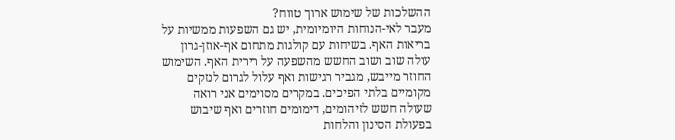ההשלכות של שימוש ארוך טווח?
מעבר לאי-הנוחות היומיומית, יש גם השפעות ממשיות על בריאות האף. בשיחות עם קולגות מתחום אף-אוזן-גרון עולה שוב ושוב החשש מהשפעה על רירית האף. השימוש החוזר מייבש, מגביר רגישות ואף עלול לגרום לנזקים מקומיים בלתי הפיכים. במקרים מסוימים אני רואה שעולה חשש לזיהומים, דימומים חוזרים ואף שיבוש בפעולת הסינון והלחות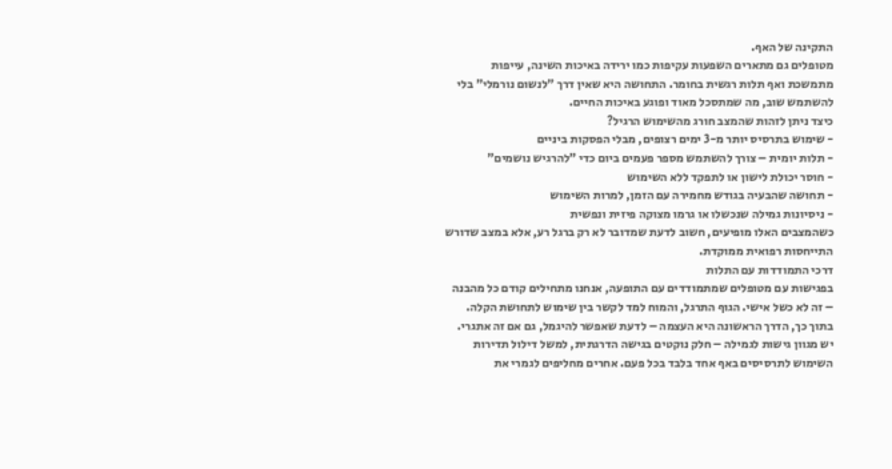התקינה של האף.
מטופלים גם מתארים השפעות עקיפות כמו ירידה באיכות השינה, עייפות מתמשכת ואף תלות רגשית בחומר. התחושה היא שאין דרך "לנשום נורמלי" בלי להשתמש שוב, מה שמתסכל מאוד ופוגע באיכות החיים.
כיצד ניתן לזהות שהמצב חורג מהשימוש הרגיל?
- שימוש בתרסיס יותר מ-3 ימים רצופים, מבלי הפסקות ביניים
- תלות יומית – צורך להשתמש מספר פעמים ביום כדי "להרגיש נושמים"
- חוסר יכולת לישון או לתפקד ללא השימוש
- תחושה שהבעיה בגודש מחמירה עם הזמן, למרות השימוש
- ניסיונות גמילה שנכשלו או גרמו מצוקה פיזית ונפשית
כשהמצבים האלו מופיעים, חשוב לדעת שמדובר לא רק ברגל רע, אלא במצב שדורש התייחסות רפואית ממוקדת.
דרכי התמודדות עם התלות
בפגישות עם מטופלים שמתמודדים עם התופעה, אנחנו מתחילים קודם כל מהבנה – זה לא כשל אישי. הגוף התרגל, והמוח למד לקשר בין שימוש לתחושת הקלה. בתוך כך, הדרך הראשונה היא העצמה – לדעת שאפשר להיגמל, גם אם זה אתגרי.
יש מגוון גישות לגמילה – חלק נוקטים בגישה הדרגתית, למשל דילול תדירות השימוש לתרסיסים באף אחד בלבד בכל פעם. אחרים מחליפים לגמרי את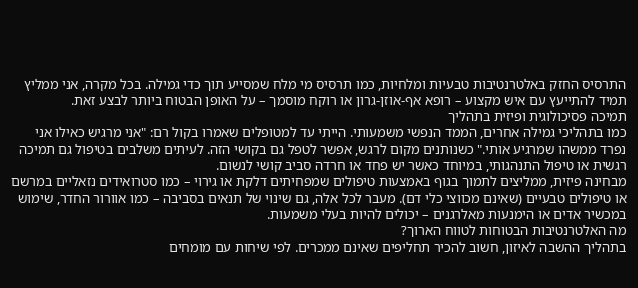התרסיס החזק באלטרנטיבות טבעיות ומלחיות, כמו תרסיס מי מלח שמסייע תוך כדי גמילה. בכל מקרה, אני ממליץ תמיד להתייעץ עם איש מקצוע – רופא אף-אוזן-גרון או רוקח מוסמך – על האופן הבטוח ביותר לבצע זאת.
תמיכה פסיכולוגית ופיזית בתהליך
כמו בתהליכי גמילה אחרים, הממד הנפשי משמעותי. הייתי עד למטופלים שאמרו בקול רם: "אני מרגיש כאילו אני נפרד ממשהו שמרגיע אותי." כשנותנים מקום לרגש, אפשר לטפל גם בקושי הזה. לעיתים משלבים בטיפול גם תמיכה רגשית או טיפול התנהגותי, במיוחד כאשר יש פחד או חרדה סביב קושי לנשום.
מבחינה פיזית, ממליצים לתמוך בגוף באמצעות טיפולים שמפחיתים דלקת או גירוי – כמו סטרואידים נזאליים במרשם או טיפולים טבעיים (שאינם מכווצי כלי דם). מעבר לכל אלה, גם שינוי של תנאים בסביבה – כמו אוורור החדר, שימוש במכשיר אדים או הימנעות מאלרגנים – יכולים להיות בעלי משמעות.
מה האלטרנטיבות הבטוחות לטווח הארוך?
בתהליך ההשבה לאיזון, חשוב להכיר תחליפים שאינם ממכרים. לפי שיחות עם מומחים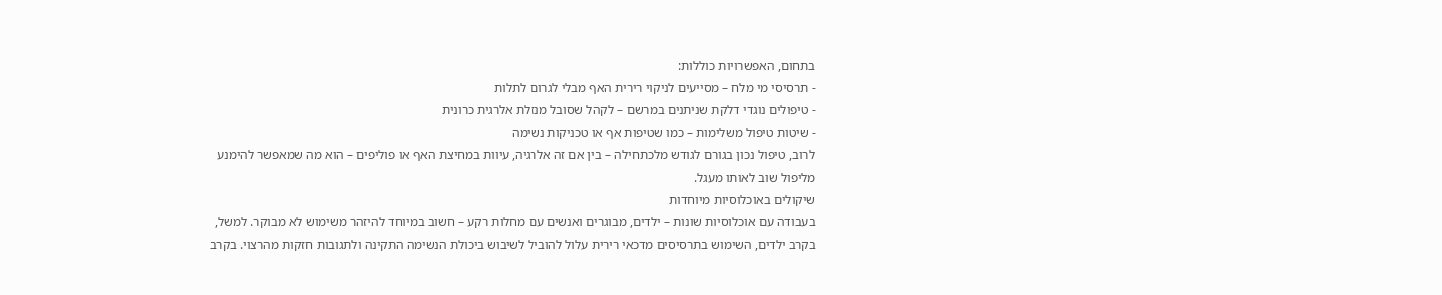בתחום, האפשרויות כוללות:
- תרסיסי מי מלח – מסייעים לניקוי רירית האף מבלי לגרום לתלות
- טיפולים נוגדי דלקת שניתנים במרשם – לקהל שסובל מנזלת אלרגית כרונית
- שיטות טיפול משלימות – כמו שטיפות אף או טכניקות נשימה
לרוב, טיפול נכון בגורם לגודש מלכתחילה – בין אם זה אלרגיה, עיוות במחיצת האף או פוליפים – הוא מה שמאפשר להימנע מליפול שוב לאותו מעגל.
שיקולים באוכלוסיות מיוחדות
בעבודה עם אוכלוסיות שונות – ילדים, מבוגרים ואנשים עם מחלות רקע – חשוב במיוחד להיזהר משימוש לא מבוקר. למשל, בקרב ילדים, השימוש בתרסיסים מדכאי רירית עלול להוביל לשיבוש ביכולת הנשימה התקינה ולתגובות חזקות מהרצוי. בקרב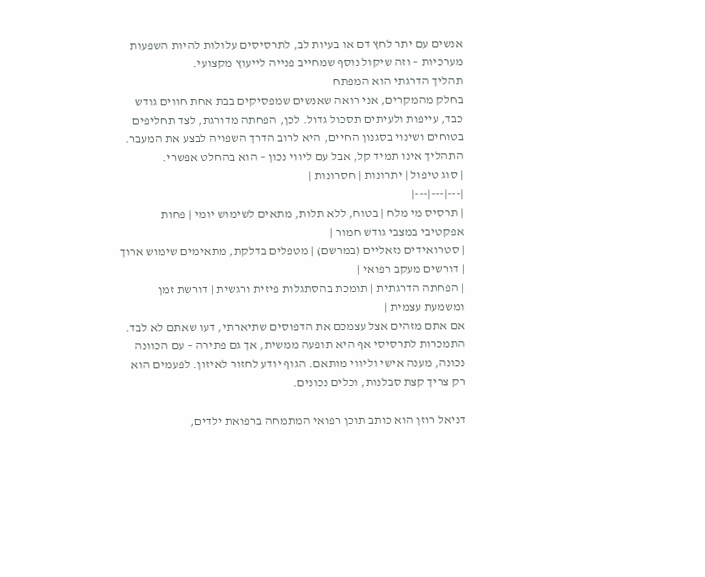אנשים עם יתר לחץ דם או בעיות לב, לתרסיסים עלולות להיות השפעות מערכיות – וזה שיקול נוסף שמחייב פנייה לייעוץ מקצועי.
תהליך הדרגתי הוא המפתח
בחלק מהמקרים, אני רואה שאנשים שמפסיקים בבת אחת חווים גודש כבד, עייפות ולעיתים תסכול גדול. לכן, הפחתה מדורגת, לצד תחליפים בטוחים ושינוי בסגנון החיים, היא לרוב הדרך השפויה לבצע את המעבר. התהליך אינו תמיד קל, אבל עם ליווי נכון – הוא בהחלט אפשרי.
| סוג טיפול | יתרונות | חסרונות |
|---|---|---|
| תרסיס מי מלח | בטוח, ללא תלות, מתאים לשימוש יומי | פחות אפקטיבי במצבי גודש חמור |
| סטרואידים נזאליים (במרשם) | מטפלים בדלקת, מתאימים שימוש ארוך | דורשים מעקב רפואי |
| הפחתה הדרגתית | תומכת בהסתגלות פיזית ורגשית | דורשת זמן ומשמעת עצמית |
אם אתם מזהים אצל עצמכם את הדפוסים שתיארתי, דעו שאתם לא לבד. התמכרות לתרסיסי אף היא תופעה ממשית, אך גם פתירה – עם הכוונה נכונה, מענה אישי וליווי מותאם. הגוף יודע לחזור לאיזון. לפעמים הוא רק צריך קצת סבלנות, וכלים נכונים.

דניאל רוזן הוא כותב תוכן רפואי המתמחה ברפואת ילדים,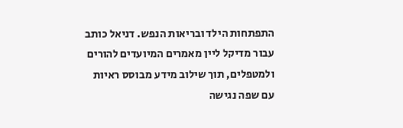התפתחות הילד ובריאות הנפש. דניאל כותב עבור מדיקל ליין מאמרים המיועדים להורים ולמטפלים, תוך שילוב מידע מבוסס ראיות עם שפה נגישה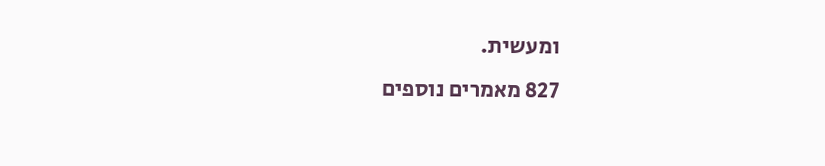ומעשית.
827 מאמרים נוספים